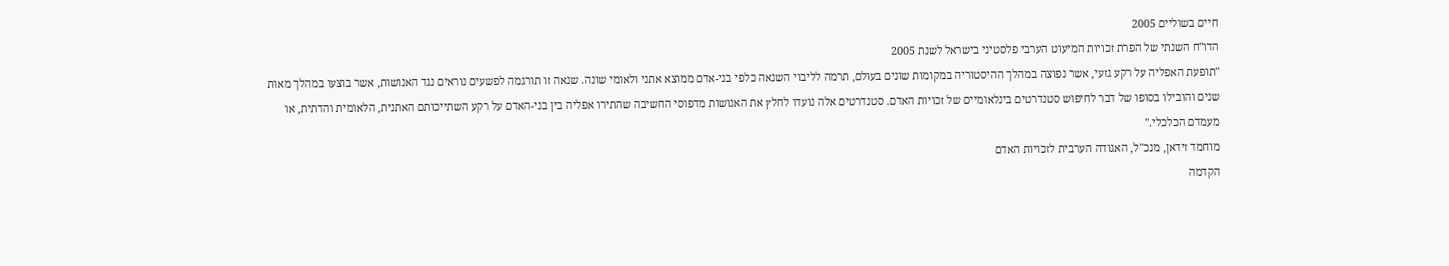חיים בשוליים 2005
הדו"ח השנתי של הפרת זכויות המיעוט הערבי פלסטיני בישראל לשנת 2005
"תופעת האפליה על רקע גזעי, אשר נפוצה במהלך ההיסטוריה במקומות שונים בעולם, תרמה לליבוי השנאה כלפי בני-אדם ממוצא אתני ולאומי שונה. שנאה זו תורגמה לפשעים נוראים נגד האנושות, אשר בוצעו במהלך מאות שנים והובילו בסופו של דבר לחיפוש סטנדרטים בינלאומיים של זכויות האדם. סטנדרטים אלה נועדו לחלץ את האנושות מדפוסי החשיבה שהתירו אפליה בין בני-האדם על רקע השתייכותם האתנית, הלאומית והדתית, או מעמדם הכלכלי."
מוחמד זידאן, מנכ"ל, האגודה הערבית לזכויות האדם
הקדמה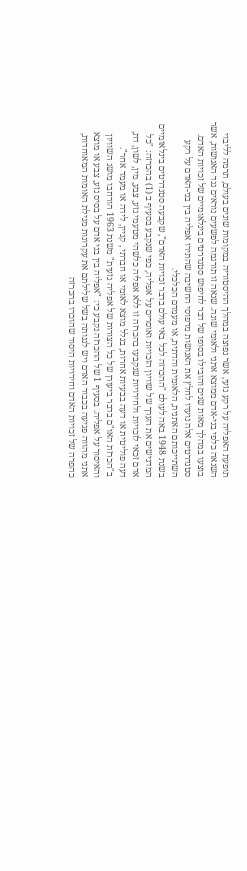תופעת האפליה על רקע גזעי, אשר נפוצה במהלך ההיסטוריה במקומות שונים בעולם, תרמה לליבוי השנאה כלפי בני-אדם ממוצא אתני ולאומי שונה. שנאה זו תורגמה לפשעים נוראים נגד האנושות, אשר בוצעו במהלך מאות שנים והובילו בסופו של דבר לחיפוש סטנדרטים בינלאומיים של זכויות האדם. סטנדרטים אלה נועדו לחלץ את האנושות מדפוסי החשיבה שהתירו אפליה בין בני-האדם על רקע השתייכותם האתנית, הלאומית והדתית, או מעמדם הכלכלי.
בשנת 1948 באה לעולם "ההכרזה לכל באי עולם בדבר זכויות האדם", שקבעה סטנדרטים בינלאומיים המדגישים את הערך של שוויון הזכויות ואוסרים על אפליה, כפי שנקבע בסעיף ב (1) בהכרזה: "כל אדם זכאי לזכויות ולחירויות שנקבעו בהכרזה זו ללא אפליה כלשהי מטעמי גזע, צבע, מין, לשון, דת, דעה פוליטית או דעה בבעיות אחרות, בגלל מוצא לאומי או חברתי , קניין, לידה או מעמד אחר".
ב"הכרזת האו"ם בדבר ביעורן של כל הצורות של אפליה גזעית" משנת 1963 הורחבו מושג השוויון והאיסור על אפליה. בסעיף 1 של ההכרזה נקבע כי: "אפליה בין בני אדם על בסיס גזע, צבע או מוצא אתני מהווה פגיעה בכבוד האדם ויש לגנותה בשל שלילתם את עקרונות מגילת האומות המאוחדות, כהפרה של זכויות האדם וחירויות היסוד שהוכרו בהכרזה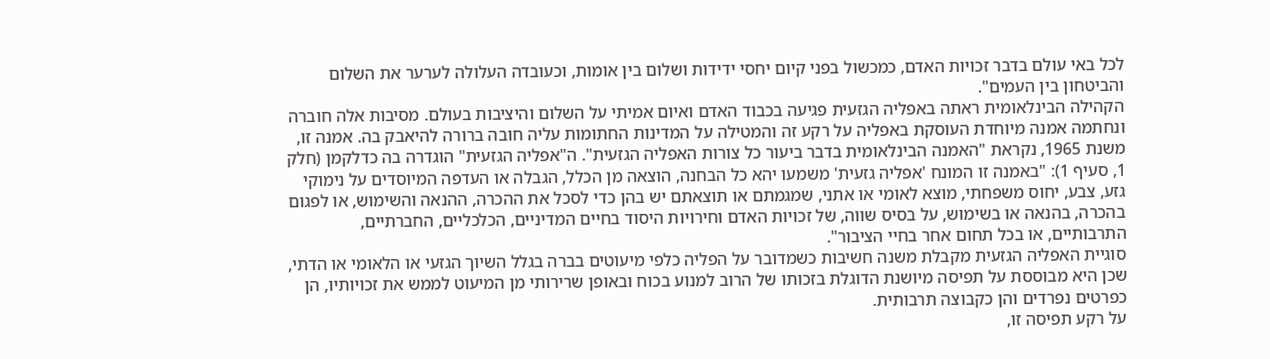לכל באי עולם בדבר זכויות האדם, כמכשול בפני קיום יחסי ידידות ושלום בין אומות, וכעובדה העלולה לערער את השלום והביטחון בין העמים".
הקהילה הבינלאומית ראתה באפליה הגזעית פגיעה בכבוד האדם ואיום אמיתי על השלום והיציבות בעולם. מסיבות אלה חוברה ונחתמה אמנה מיוחדת העוסקת באפליה על רקע זה והמטילה על המדינות החתומות עליה חובה ברורה להיאבק בה. אמנה זו, משנת 1965, נקראת "האמנה הבינלאומית בדבר ביעור כל צורות האפליה הגזעית". ה"אפליה הגזעית" הוגדרה בה כדלקמן (חלק 1, סעיף 1): "באמנה זו המונח 'אפליה גזעית' משמעו יהא כל הבחנה, הוצאה מן הכלל, הגבלה או העדפה המיוסדים על נימוקי גזע, צבע, יחוס משפחתי, מוצא לאומי או אתני, שמגמתם או תוצאתם יש בהן כדי לסכל את ההכרה, ההנאה והשימוש, או לפגום בהכרה, בהנאה או בשימוש, על בסיס שווה, של זכויות האדם וחירויות היסוד בחיים המדיניים, הכלכליים, החברתיים, התרבותיים, או בכל תחום אחר בחיי הציבור".
סוגיית האפליה הגזעית מקבלת משנה חשיבות כשמדובר על הפליה כלפי מיעוטים בברה בגלל השיוך הגזעי או הלאומי או הדתי, שכן היא מבוססת על תפיסה מיושנת הדוגלת בזכותו של הרוב למנוע בכוח ובאופן שרירותי מן המיעוט לממש את זכויותיו, הן כפרטים נפרדים והן כקבוצה תרבותית.
על רקע תפיסה זו,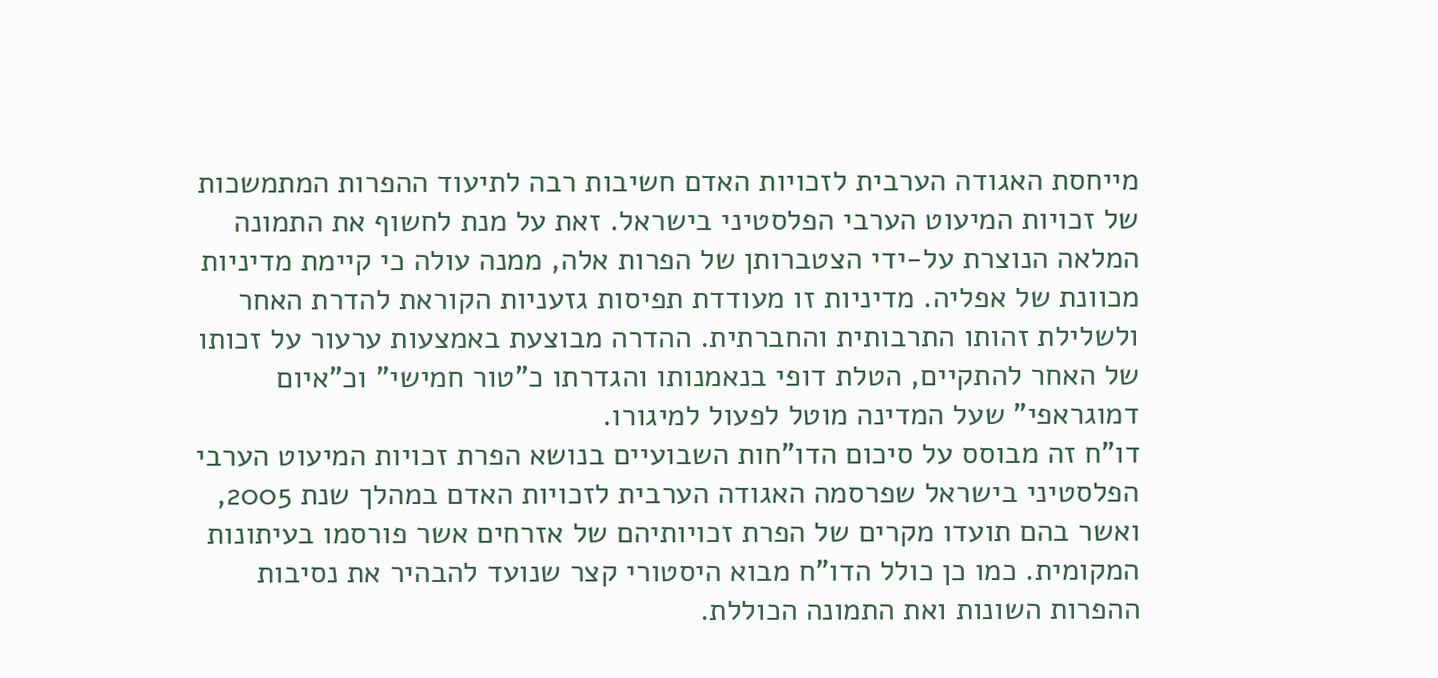מייחסת האגודה הערבית לזכויות האדם חשיבות רבה לתיעוד ההפרות המתמשכות של זכויות המיעוט הערבי הפלסטיני בישראל. זאת על מנת לחשוף את התמונה המלאה הנוצרת על-ידי הצטברותן של הפרות אלה, ממנה עולה כי קיימת מדיניות מכוונת של אפליה. מדיניות זו מעודדת תפיסות גזעניות הקוראת להדרת האחר ולשלילת זהותו התרבותית והחברתית. ההדרה מבוצעת באמצעות ערעור על זכותו של האחר להתקיים, הטלת דופי בנאמנותו והגדרתו כ"טור חמישי" וכ"איום דמוגראפי" שעל המדינה מוטל לפעול למיגורו.
דו"ח זה מבוסס על סיכום הדו"חות השבועיים בנושא הפרת זכויות המיעוט הערבי הפלסטיני בישראל שפרסמה האגודה הערבית לזכויות האדם במהלך שנת 2005, ואשר בהם תועדו מקרים של הפרת זכויותיהם של אזרחים אשר פורסמו בעיתונות המקומית. כמו כן כולל הדו"ח מבוא היסטורי קצר שנועד להבהיר את נסיבות ההפרות השונות ואת התמונה הכוללת.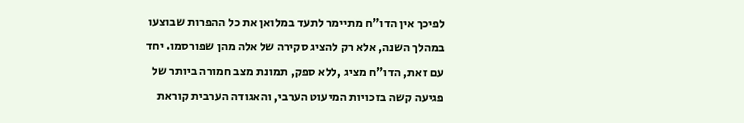לפיכך אין הדו"ח מתיימר לתעד במלואן את כל ההפרות שבוצעו במהלך השנה, אלא רק להציג סקירה של אלה מהן שפורסמו. יחד עם זאת, הדו"ח מציג ,ללא ספק, תמונת מצב חמורה ביותר של פגיעה קשה בזכויות המיעוט הערבי, והאגודה הערבית קוראת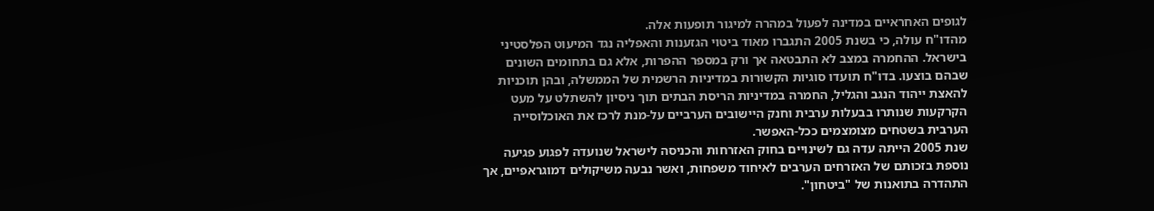לגופים האחראיים במדינה לפעול במהרה למיגור תופעות אלה.
מהדו"ח עולה, כי בשנת 2005 התגברו מאוד ביטוי הגזענות והאפליה נגד המיעוט הפלסטיני בישראל. ההחמרה במצב לא התבטאה אך ורק במספר ההפרות, אלא גם בתחומים השונים שבהם בוצעו. בדו"ח תועדו סוגיות הקשורות במדיניות הרשמית של הממשלה, ובהן תוכניות להאצת ייהוד הנגב והגליל, החמרה במדיניות הריסת הבתים תוך ניסיון להשתלט על מעט הקרקעות שנותרו בבעלות ערבית וחנק היישובים הערביים על-מנת לרכז את האוכלוסייה הערבית בשטחים מצומצמים ככל-האפשר.
שנת 2005 הייתה עדה גם לשינויים בחוק האזרחות והכניסה לישראל שנועדה לפגוע פגיעה נוספת בזכותם של האזרחים הערבים לאיחוד משפחות, ואשר נבעה משיקולים דמוגראפיים, אך התהדרה בתואנות של "ביטחון".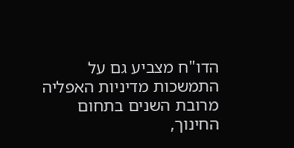הדו"ח מצביע גם על התמשכות מדיניות האפליה מרובת השנים בתחום החינוך,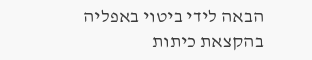הבאה לידי ביטוי באפליה בהקצאת כיתות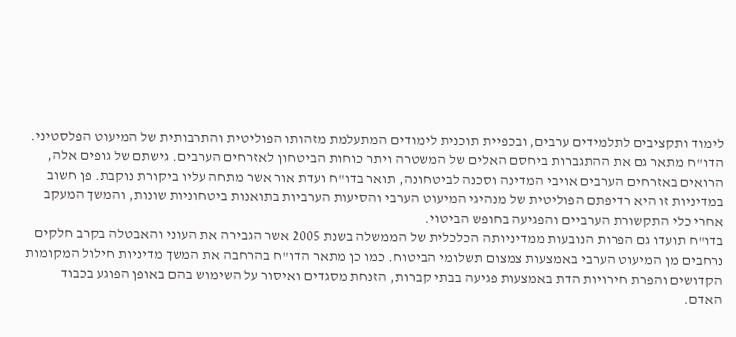לימוד ותקציבים לתלמידים ערבים, ובכפיית תוכנית לימודים המתעלמת מזהותו הפוליטית והתרבותית של המיעוט הפלסטיני.
הדו"ח מתאר גם את ההתגברות ביחסם האלים של המשטרה ויתר כוחות הביטחון לאזרחים הערבים. גישתם של גופים אלה, הרואים באזרחים הערבים אויבי המדינה וסכנה לביטחונה, תואר בדו"ח ועדת אור אשר מתחה עליו ביקורת נוקבת. פן חשוב במדיניות זו היא רדיפתם הפוליטית של מנהיגי המיעוט הערבי והסיעות הערביות בתואנות ביטחוניות שונות, והמשך המעקב אחרי כלי התקשורת הערביים והפגיעה בחופש הביטוי.
בדו"ח תועדו גם הפרות הנובעות ממדיניותה הכלכלית של הממשלה בשנת 2005 אשר הגבירה את העוני והאבטלה בקרב חלקים נרחבים מן המיעוט הערבי באמצעות צמצום תשלומי הביטוח. כמו כן מתאר הדו"ח בהרחבה את המשך מדיניות חילול המקומות הקדושים והפרת חירויות הדת באמצעות פגיעה בבתי קברות, הזנחת מסגדים ואיסור על השימוש בהם באופן הפוגע בכבוד האדם.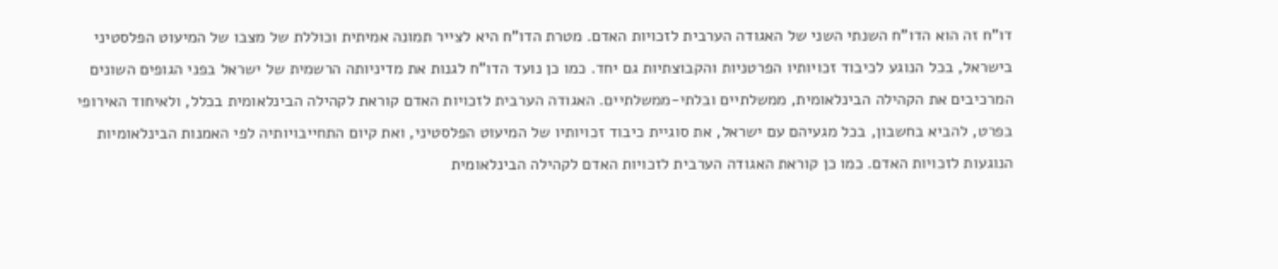דו"ח זה הוא הדו"ח השנתי השני של האגודה הערבית לזכויות האדם. מטרת הדו"ח היא לצייר תמונה אמיתית וכוללת של מצבו של המיעוט הפלסטיני בישראל, בכל הנוגע לכיבוד זכויותיו הפרטניות והקבוצתיות גם יחד. כמו כן נועד הדו"ח לגנות את מדיניותה הרשמית של ישראל בפני הגופים השונים המרכיבים את הקהילה הבינלאומית, ממשלתיים ובלתי-ממשלתיים. האגודה הערבית לזכויות האדם קוראת לקהילה הבינלאומית בכלל, ולאיחוד האירופי בפרט, להביא בחשבון, בכל מגעיהם עם ישראל, את סוגיית כיבוד זכויותיו של המיעוט הפלסטיני, ואת קיום התחייבויותיה לפי האמנות הבינלאומיות הנוגעות לזכויות האדם. כמו כן קוראת האגודה הערבית לזכויות האדם לקהילה הבינלאומית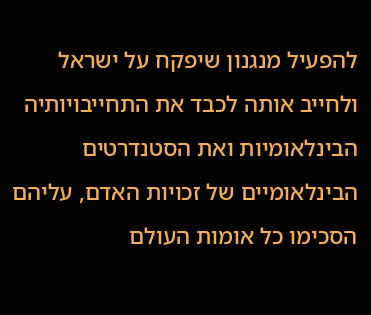להפעיל מנגנון שיפקח על ישראל ולחייב אותה לכבד את התחייבויותיה הבינלאומיות ואת הסטנדרטים הבינלאומיים של זכויות האדם, עליהם הסכימו כל אומות העולם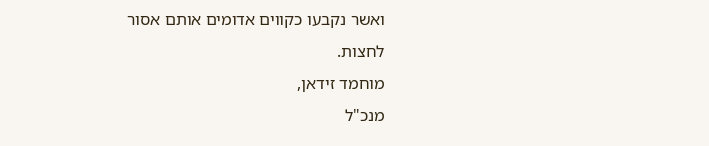ואשר נקבעו כקווים אדומים אותם אסור לחצות.
מוחמד זידאן,
מנכ"ל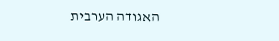האגודה הערבית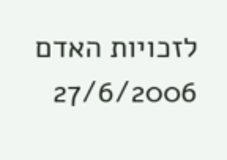לזכויות האדם
27/6/2006